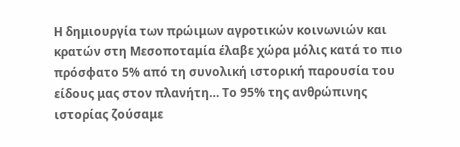Η δημιουργία των πρώιμων αγροτικών κοινωνιών και κρατών στη Μεσοποταμία έλαβε χώρα μόλις κατά το πιο πρόσφατο 5% από τη συνολική ιστορική παρουσία του είδους μας στον πλανήτη… Το 95% της ανθρώπινης ιστορίας ζούσαμε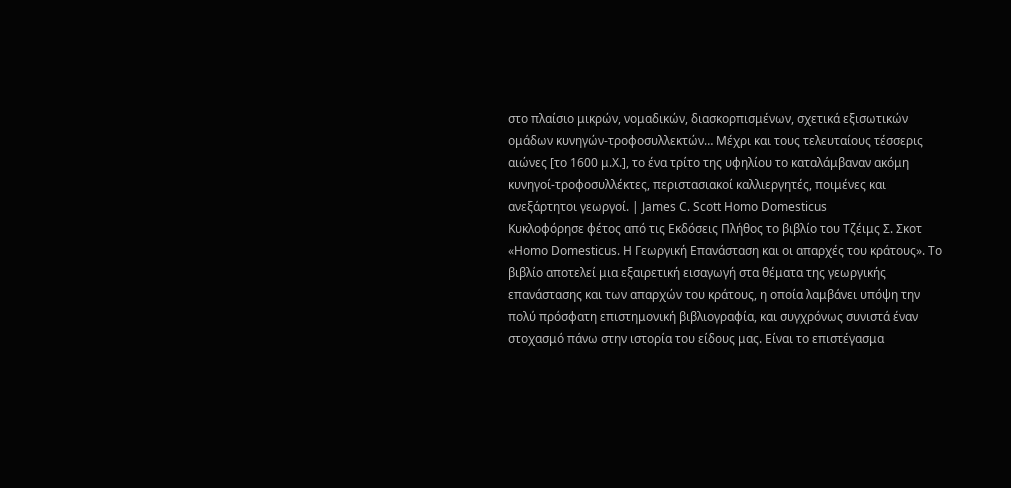στο πλαίσιο μικρών, νομαδικών, διασκορπισμένων, σχετικά εξισωτικών ομάδων κυνηγών-τροφοσυλλεκτών… Μέχρι και τους τελευταίους τέσσερις αιώνες [το 1600 μ.Χ.], το ένα τρίτο της υφηλίου το καταλάμβαναν ακόμη κυνηγοί-τροφοσυλλέκτες, περιστασιακοί καλλιεργητές, ποιμένες και ανεξάρτητοι γεωργοί. | James C. Scott Homo Domesticus
Κυκλοφόρησε φέτος από τις Εκδόσεις Πλήθος το βιβλίο του Τζέιμς Σ. Σκοτ «Homo Domesticus. Η Γεωργική Επανάσταση και οι απαρχές του κράτους». Το βιβλίο αποτελεί μια εξαιρετική εισαγωγή στα θέματα της γεωργικής επανάστασης και των απαρχών του κράτους, η οποία λαμβάνει υπόψη την πολύ πρόσφατη επιστημονική βιβλιογραφία, και συγχρόνως συνιστά έναν στοχασμό πάνω στην ιστορία του είδους μας. Είναι το επιστέγασμα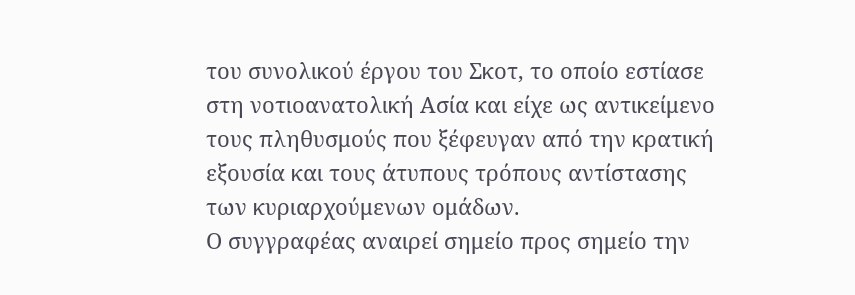του συνολικού έργου του Σκοτ, το οποίο εστίασε στη νοτιοανατολική Ασία και είχε ως αντικείμενο τους πληθυσμούς που ξέφευγαν από την κρατική εξουσία και τους άτυπους τρόπους αντίστασης των κυριαρχούμενων ομάδων.
Ο συγγραφέας αναιρεί σημείο προς σημείο την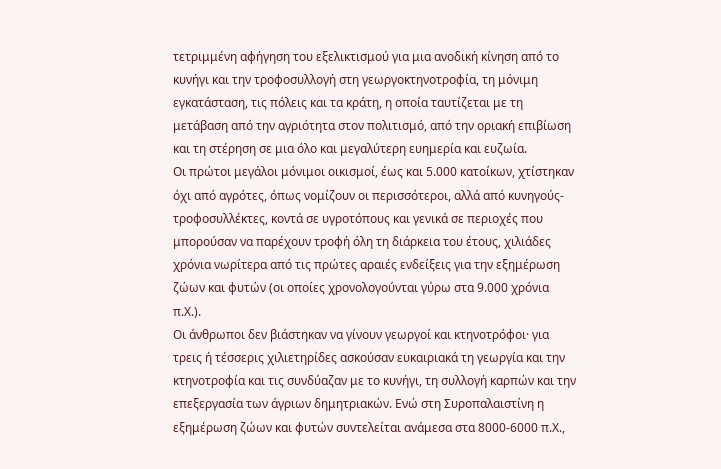τετριμμένη αφήγηση του εξελικτισμού για μια ανοδική κίνηση από το κυνήγι και την τροφοσυλλογή στη γεωργοκτηνοτροφία, τη μόνιμη εγκατάσταση, τις πόλεις και τα κράτη, η οποία ταυτίζεται με τη μετάβαση από την αγριότητα στον πολιτισμό, από την οριακή επιβίωση και τη στέρηση σε μια όλο και μεγαλύτερη ευημερία και ευζωία.
Oι πρώτοι μεγάλοι μόνιμοι οικισμοί, έως και 5.000 κατοίκων, χτίστηκαν όχι από αγρότες, όπως νομίζουν οι περισσότεροι, αλλά από κυνηγούς-τροφοσυλλέκτες, κοντά σε υγροτόπους και γενικά σε περιοχές που μπορούσαν να παρέχουν τροφή όλη τη διάρκεια του έτους, χιλιάδες χρόνια νωρίτερα από τις πρώτες αραιές ενδείξεις για την εξημέρωση ζώων και φυτών (οι οποίες χρονολογούνται γύρω στα 9.000 χρόνια π.Χ.).
Οι άνθρωποι δεν βιάστηκαν να γίνουν γεωργοί και κτηνοτρόφοι· για τρεις ή τέσσερις χιλιετηρίδες ασκούσαν ευκαιριακά τη γεωργία και την κτηνοτροφία και τις συνδύαζαν με το κυνήγι, τη συλλογή καρπών και την επεξεργασία των άγριων δημητριακών. Ενώ στη Συροπαλαιστίνη η εξημέρωση ζώων και φυτών συντελείται ανάμεσα στα 8000-6000 π.Χ.,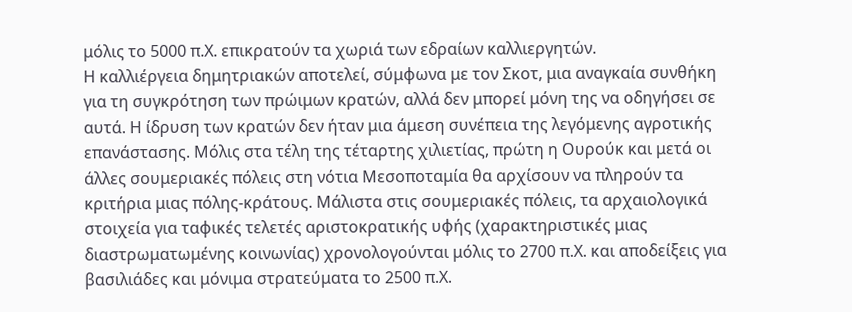μόλις το 5000 π.Χ. επικρατούν τα χωριά των εδραίων καλλιεργητών.
Η καλλιέργεια δημητριακών αποτελεί, σύμφωνα με τον Σκοτ, μια αναγκαία συνθήκη για τη συγκρότηση των πρώιμων κρατών, αλλά δεν μπορεί μόνη της να οδηγήσει σε αυτά. Η ίδρυση των κρατών δεν ήταν μια άμεση συνέπεια της λεγόμενης αγροτικής επανάστασης. Μόλις στα τέλη της τέταρτης χιλιετίας, πρώτη η Ουρούκ και μετά οι άλλες σουμεριακές πόλεις στη νότια Μεσοποταμία θα αρχίσουν να πληρούν τα κριτήρια μιας πόλης-κράτους. Μάλιστα στις σουμεριακές πόλεις, τα αρχαιολογικά στοιχεία για ταφικές τελετές αριστοκρατικής υφής (χαρακτηριστικές μιας διαστρωματωμένης κοινωνίας) χρονολογούνται μόλις το 2700 π.Χ. και αποδείξεις για βασιλιάδες και μόνιμα στρατεύματα το 2500 π.Χ.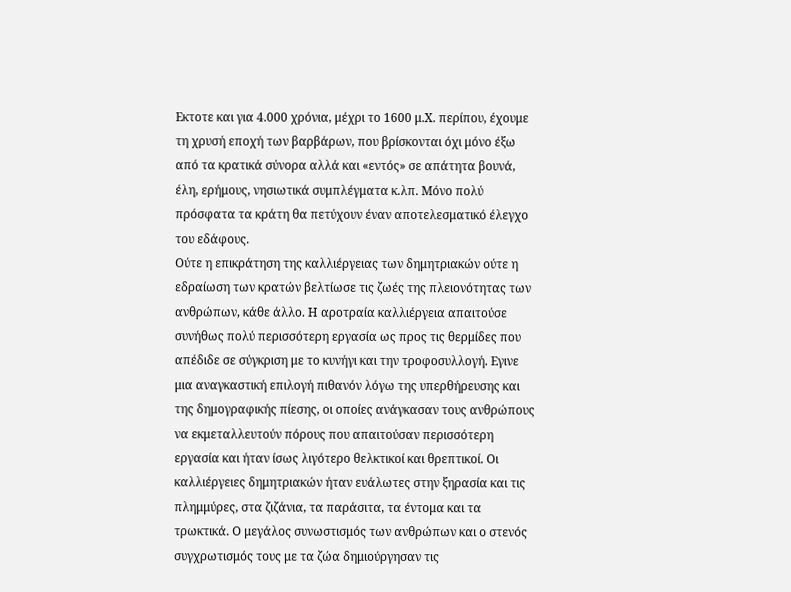Εκτοτε και για 4.000 χρόνια, μέχρι το 1600 μ.Χ. περίπου, έχουμε τη χρυσή εποχή των βαρβάρων, που βρίσκονται όχι μόνο έξω από τα κρατικά σύνορα αλλά και «εντός» σε απάτητα βουνά, έλη, ερήμους, νησιωτικά συμπλέγματα κ.λπ. Μόνο πολύ πρόσφατα τα κράτη θα πετύχουν έναν αποτελεσματικό έλεγχο του εδάφους.
Ούτε η επικράτηση της καλλιέργειας των δημητριακών ούτε η εδραίωση των κρατών βελτίωσε τις ζωές της πλειονότητας των ανθρώπων, κάθε άλλο. Η αροτραία καλλιέργεια απαιτούσε συνήθως πολύ περισσότερη εργασία ως προς τις θερμίδες που απέδιδε σε σύγκριση με το κυνήγι και την τροφοσυλλογή. Εγινε μια αναγκαστική επιλογή πιθανόν λόγω της υπερθήρευσης και της δημογραφικής πίεσης, οι οποίες ανάγκασαν τους ανθρώπους να εκμεταλλευτούν πόρους που απαιτούσαν περισσότερη εργασία και ήταν ίσως λιγότερο θελκτικοί και θρεπτικοί. Οι καλλιέργειες δημητριακών ήταν ευάλωτες στην ξηρασία και τις πλημμύρες, στα ζιζάνια, τα παράσιτα, τα έντομα και τα τρωκτικά. Ο μεγάλος συνωστισμός των ανθρώπων και ο στενός συγχρωτισμός τους με τα ζώα δημιούργησαν τις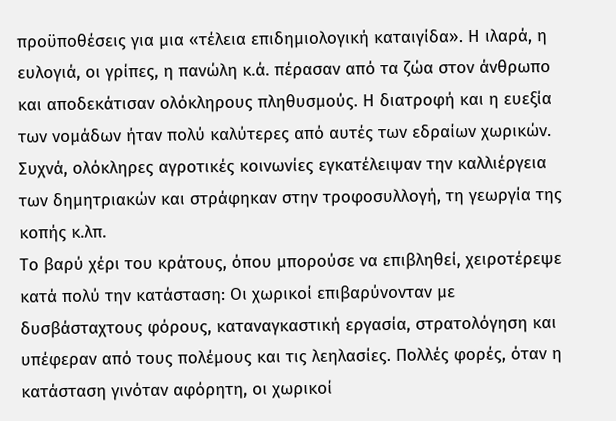προϋποθέσεις για μια «τέλεια επιδημιολογική καταιγίδα». Η ιλαρά, η ευλογιά, οι γρίπες, η πανώλη κ.ά. πέρασαν από τα ζώα στον άνθρωπο και αποδεκάτισαν ολόκληρους πληθυσμούς. Η διατροφή και η ευεξία των νομάδων ήταν πολύ καλύτερες από αυτές των εδραίων χωρικών. Συχνά, ολόκληρες αγροτικές κοινωνίες εγκατέλειψαν την καλλιέργεια των δημητριακών και στράφηκαν στην τροφοσυλλογή, τη γεωργία της κοπής κ.λπ.
Το βαρύ χέρι του κράτους, όπου μπορούσε να επιβληθεί, χειροτέρεψε κατά πολύ την κατάσταση: Οι χωρικοί επιβαρύνονταν με δυσβάσταχτους φόρους, καταναγκαστική εργασία, στρατολόγηση και υπέφεραν από τους πολέμους και τις λεηλασίες. Πολλές φορές, όταν η κατάσταση γινόταν αφόρητη, οι χωρικοί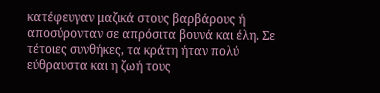κατέφευγαν μαζικά στους βαρβάρους ή αποσύρονταν σε απρόσιτα βουνά και έλη. Σε τέτοιες συνθήκες, τα κράτη ήταν πολύ εύθραυστα και η ζωή τους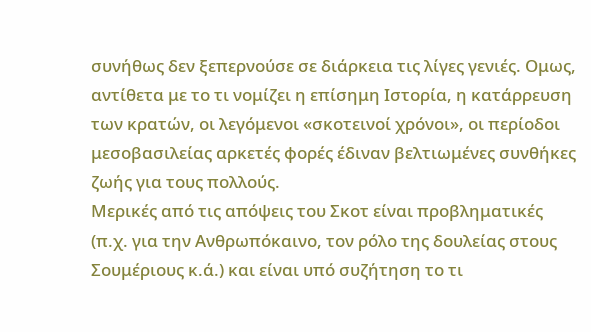συνήθως δεν ξεπερνούσε σε διάρκεια τις λίγες γενιές. Ομως, αντίθετα με το τι νομίζει η επίσημη Ιστορία, η κατάρρευση των κρατών, οι λεγόμενοι «σκοτεινοί χρόνοι», οι περίοδοι μεσοβασιλείας αρκετές φορές έδιναν βελτιωμένες συνθήκες ζωής για τους πολλούς.
Μερικές από τις απόψεις του Σκοτ είναι προβληματικές (π.χ. για την Ανθρωπόκαινο, τον ρόλο της δουλείας στους Σουμέριους κ.ά.) και είναι υπό συζήτηση το τι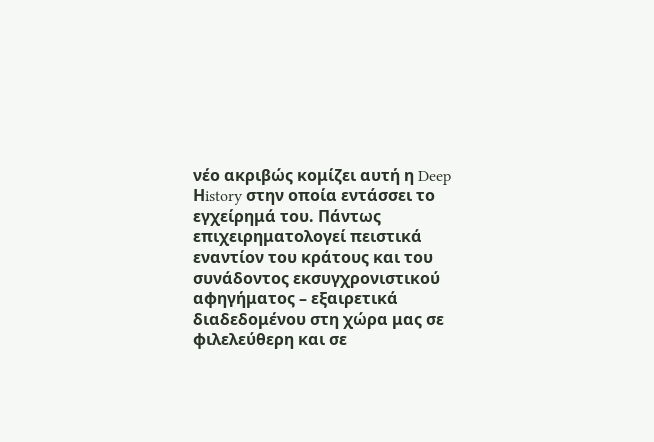νέο ακριβώς κομίζει αυτή η Deep Ηistory στην οποία εντάσσει το εγχείρημά του. Πάντως επιχειρηματολογεί πειστικά εναντίον του κράτους και του συνάδοντος εκσυγχρονιστικού αφηγήματος – εξαιρετικά διαδεδομένου στη χώρα μας σε φιλελεύθερη και σε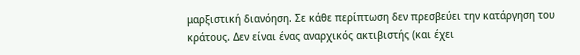μαρξιστική διανόηση. Σε κάθε περίπτωση δεν πρεσβεύει την κατάργηση του κράτους. Δεν είναι ένας αναρχικός ακτιβιστής (και έχει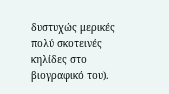δυστυχώς μερικές πολύ σκοτεινές κηλίδες στο βιογραφικό του).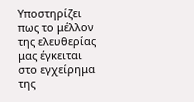Υποστηρίζει πως το μέλλον της ελευθερίας μας έγκειται στο εγχείρημα της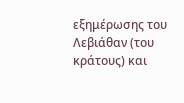εξημέρωσης του Λεβιάθαν (του κράτους) και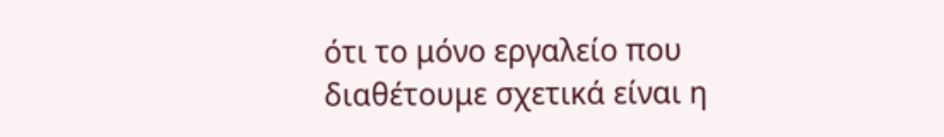ότι το μόνο εργαλείο που διαθέτουμε σχετικά είναι η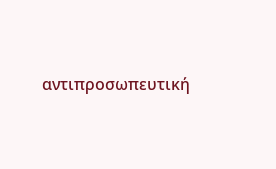αντιπροσωπευτική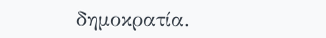δημοκρατία.